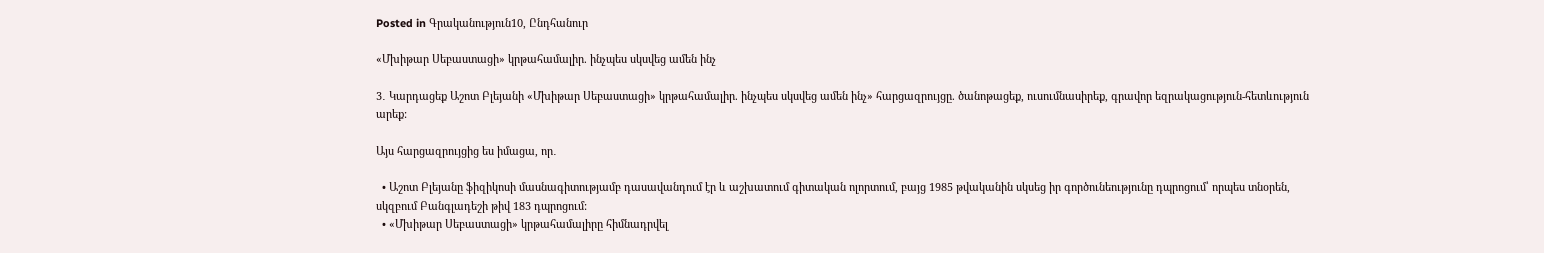Posted in Գրականություն10, Ընդհանուր

«Մխիթար Սեբաստացի» կրթահամալիր. ինչպես սկսվեց ամեն ինչ

3․ Կարդացեք Աշոտ Բլեյանի «Մխիթար Սեբաստացի» կրթահամալիր. ինչպես սկսվեց ամեն ինչ» հարցազրույցը. ծանոթացեք, ուսումնասիրեք, գրավոր եզրակացություն-հետևություն արեք:

Այս հարցազրույցից ես իմացա, որ․

  • Աշոտ Բլեյանը ֆիզիկոսի մասնագիտությամբ դասավանդում էր և աշխատում գիտական ոլորտում, բայց 1985 թվականին սկսեց իր գործունեությունը դպրոցում՝ որպես տնօրեն, սկզբում Բանգլադեշի թիվ 183 դպրոցում:
  • «Մխիթար Սեբաստացի» կրթահամալիրը հիմնադրվել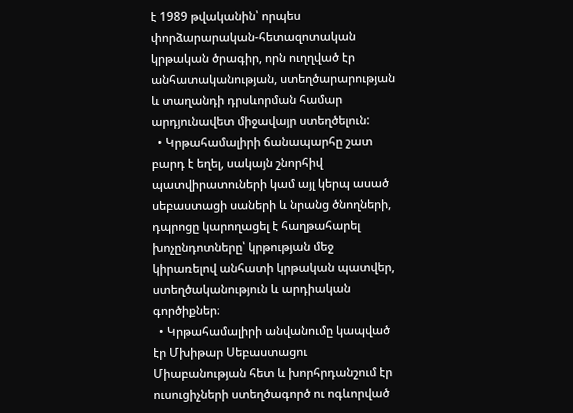է 1989 թվականին՝ որպես փորձարարական-հետազոտական կրթական ծրագիր, որն ուղղված էր անհատականության, ստեղծարարության և տաղանդի դրսևորման համար արդյունավետ միջավայր ստեղծելուն:
  • Կրթահամալիրի ճանապարհը շատ բարդ է եղել, սակայն շնորհիվ պատվիրատուների կամ այլ կերպ ասած սեբաստացի սաների և նրանց ծնողների, դպրոցը կարողացել է հաղթահարել խոչընդոտները՝ կրթության մեջ կիրառելով անհատի կրթական պատվեր, ստեղծականություն և արդիական գործիքներ։
  • Կրթահամալիրի անվանումը կապված էր Մխիթար Սեբաստացու Միաբանության հետ և խորհրդանշում էր ուսուցիչների ստեղծագործ ու ոգևորված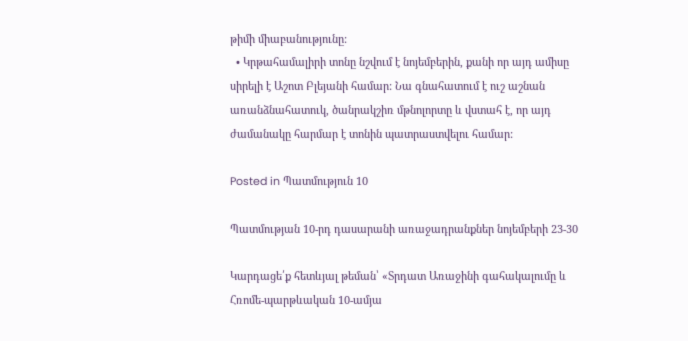թիմի միաբանությունը:
  • Կրթահամալիրի տոնը նշվում է նոյեմբերին, քանի որ այդ ամիսը սիրելի է Աշոտ Բլեյանի համար: Նա գնահատում է ուշ աշնան առանձնահատուկ, ծանրակշիռ մթնոլորտը և վստահ է, որ այդ ժամանակը հարմար է տոնին պատրաստվելու համար:

Posted in Պատմություն 10

Պատմության 10-րդ դասարանի առաջադրանքներ նոյեմբերի 23-30

Կարդացե՛ք հետևյալ թեման՝ «Տրդատ Առաջինի գահակալումը և Հռոմե-պարթևական 10-ամյա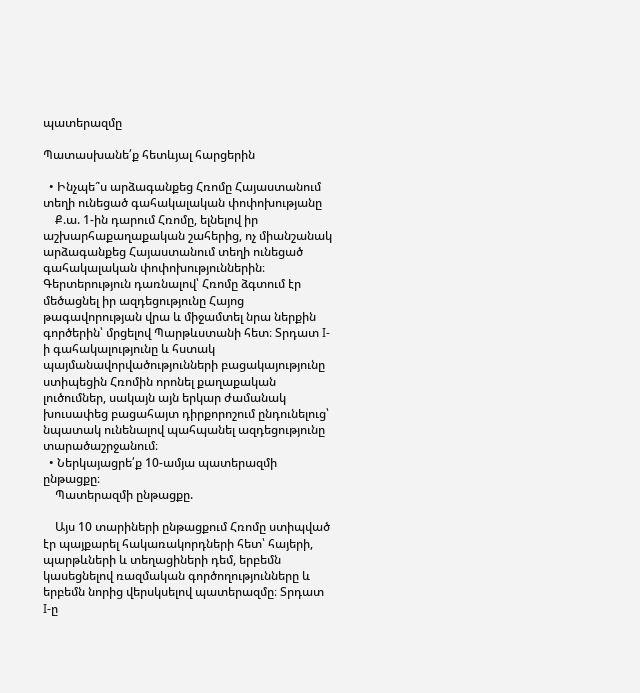պատերազմը

Պատասխանե՛ք հետևյալ հարցերին

  • Ինչպե՞ս արձագանքեց Հռոմը Հայաստանում տեղի ունեցած գահակալական փոփոխությանը
    Ք.ա. 1-ին դարում Հռոմը, ելնելով իր աշխարհաքաղաքական շահերից, ոչ միանշանակ արձագանքեց Հայաստանում տեղի ունեցած գահակալական փոփոխություններին։ Գերտերություն դառնալով՝ Հռոմը ձգտում էր մեծացնել իր ազդեցությունը Հայոց թագավորության վրա և միջամտել նրա ներքին գործերին՝ մրցելով Պարթևստանի հետ։ Տրդատ I-ի գահակալությունը և հստակ պայմանավորվածությունների բացակայությունը ստիպեցին Հռոմին որոնել քաղաքական լուծումներ, սակայն այն երկար ժամանակ խուսափեց բացահայտ դիրքորոշում ընդունելուց՝ նպատակ ունենալով պահպանել ազդեցությունը տարածաշրջանում։
  • Ներկայացրե՛ք 10-ամյա պատերազմի ընթացքը։
    Պատերազմի ընթացքը.

    Այս 10 տարիների ընթացքում Հռոմը ստիպված էր պայքարել հակառակորդների հետ՝ հայերի, պարթևների և տեղացիների դեմ, երբեմն կասեցնելով ռազմական գործողությունները և երբեմն նորից վերսկսելով պատերազմը։ Տրդատ I-ը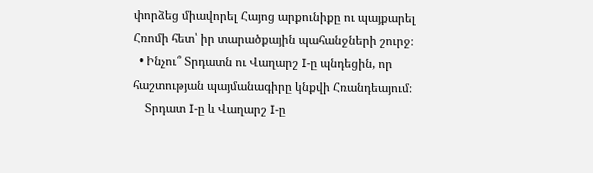փորձեց միավորել Հայոց արքունիքը ու պայքարել Հռոմի հետ՝ իր տարածքային պահանջների շուրջ։
  • Ինչու՞ Տրդատն ու Վաղարշ I-ը պնդեցին, որ հաշտության պայմանագիրը կնքվի Հռանդեայում։
    Տրդատ I-ը և Վաղարշ I-ը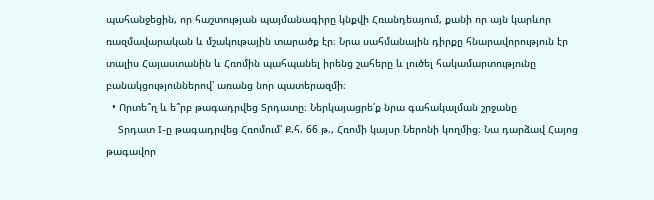պահանջեցին, որ հաշտության պայմանագիրը կնքվի Հռանդեայում, քանի որ այն կարևոր ռազմավարական և մշակութային տարածք էր։ Նրա սահմանային դիրքը հնարավորություն էր տալիս Հայաստանին և Հռոմին պահպանել իրենց շահերը և լուծել հակամարտությունը բանակցություններով՝ առանց նոր պատերազմի։
  • Որտե՞ղ և ե՞րբ թագադրվեց Տրդատը։ Ներկայացրե՛ք նրա գահակալման շրջանը
    Տրդատ I-ը թագադրվեց Հռոմում՝ Ք.հ. 66 թ., Հռոմի կայսր Ներոնի կողմից։ Նա դարձավ Հայոց թագավոր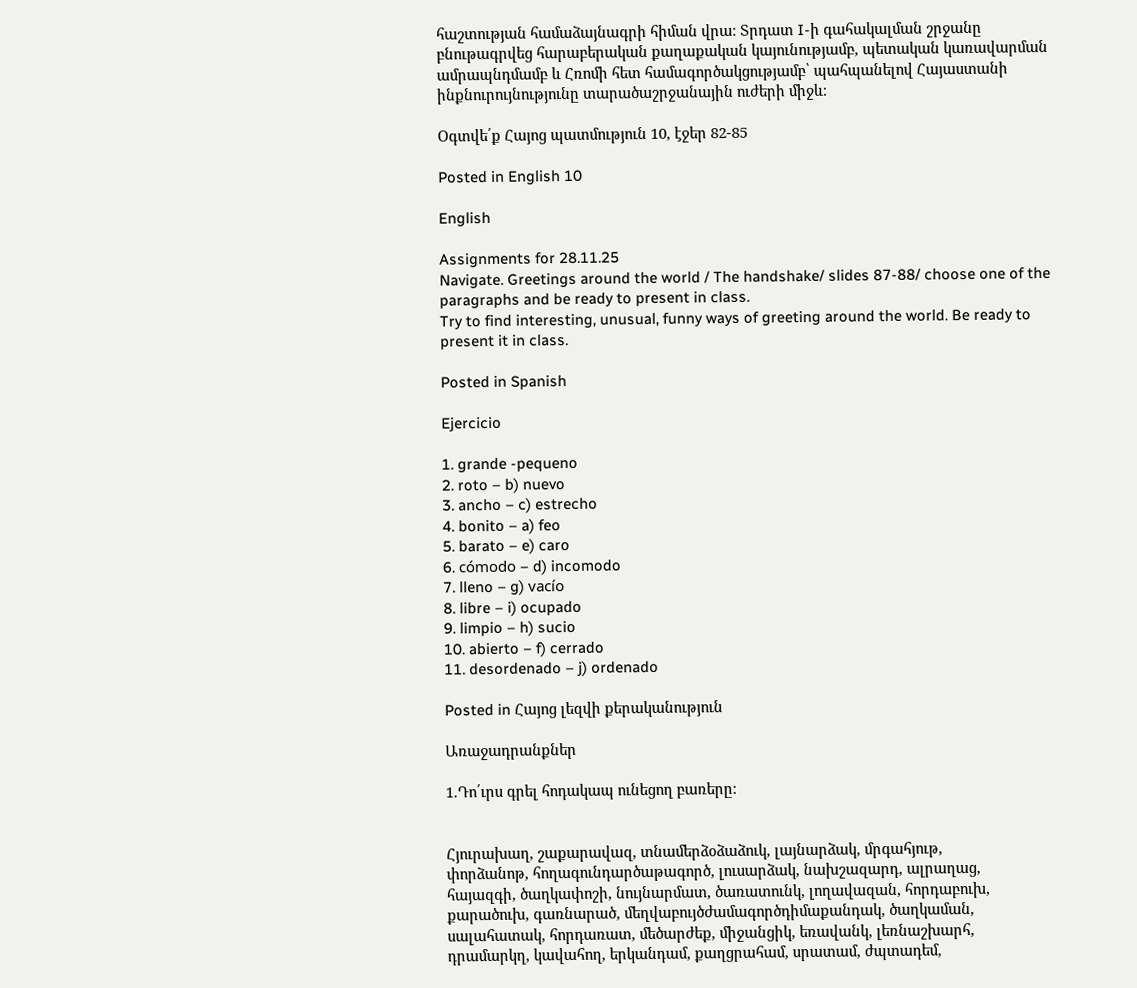հաշտության համաձայնագրի հիման վրա։ Տրդատ I-ի գահակալման շրջանը բնութագրվեց հարաբերական քաղաքական կայունությամբ, պետական կառավարման ամրապնդմամբ և Հռոմի հետ համագործակցությամբ՝ պահպանելով Հայաստանի ինքնուրույնությունը տարածաշրջանային ուժերի միջև։

Օգտվե՛ք Հայոց պատմություն 10, էջեր 82-85

Posted in English 10

English

Assignments for 28.11.25
Navigate. Greetings around the world / The handshake/ slides 87-88/ choose one of the paragraphs and be ready to present in class.
Try to find interesting, unusual, funny ways of greeting around the world. Be ready to present it in class.

Posted in Spanish

Ejercicio

1. grande -pequeno
2. roto – b) nuevo
3. ancho – c) estrecho
4. bonito – a) feo
5. barato – e) caro
6. cómodo – d) incomodo
7. lleno – g) vacío
8. libre – i) ocupado
9. limpio – h) sucio
10. abierto – f) cerrado
11. desordenado – j) ordenado

Posted in Հայոց լեզվի քերականություն

Առաջադրանքներ

1.Դո՛ւրս գրել հոդակապ ունեցող բառերը։


Հյուրախաղ, շաքարավազ, տնամերձօձաձուկ, լայնարձակ, մրգահյութ,
փորձանոթ, հողագունդարծաթագործ, լուսարձակ, նախշազարդ, ալրաղաց,
հայազգի, ծաղկափոշի, նույնարմատ, ծառատունկ, լողավազան, հորդաբուխ,
քարածուխ, գառնարած, մեղվաբույծժամագործդիմաքանդակ, ծաղկաման,
սալահատակ, հորդառատ, մեծարժեք, միջանցիկ, եռավանկ, լեռնաշխարհ,
դրամարկղ, կավահող, երկանդամ, քաղցրահամ, սրատամ, ժպտադեմ,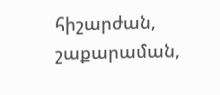հիշարժան, շաքարաման,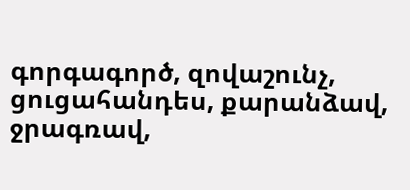գորգագործ, զովաշունչ, ցուցահանդես, քարանձավ,
ջրագռավ,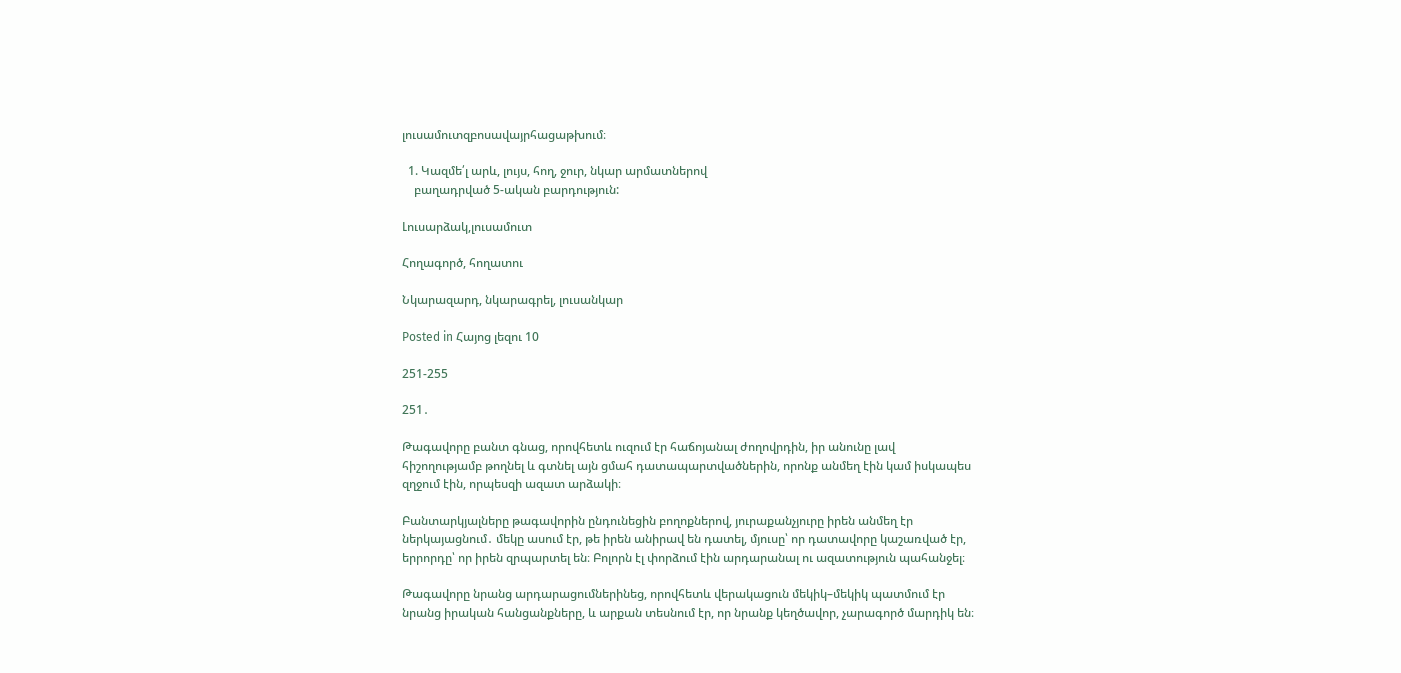լուսամուտզբոսավայրհացաթխում։

  1. Կազմե՛լ արև, լույս, հող, ջուր, նկար արմատներով
    բաղադրված 5-ական բարդություն:

Լուսարձակ,լուսամուտ

Հողագործ, հողատու

Նկարազարդ, նկարագրել, լուսանկար

Posted in Հայոց լեզու 10

251-255

251․

Թագավորը բանտ գնաց, որովհետև ուզում էր հաճոյանալ ժողովրդին, իր անունը լավ հիշողությամբ թողնել և գտնել այն ցմահ դատապարտվածներին, որոնք անմեղ էին կամ իսկապես զղջում էին, որպեսզի ազատ արձակի։

Բանտարկյալները թագավորին ընդունեցին բողոքներով, յուրաքանչյուրը իրեն անմեղ էր ներկայացնում․ մեկը ասում էր, թե իրեն անիրավ են դատել, մյուսը՝ որ դատավորը կաշառված էր, երրորդը՝ որ իրեն զրպարտել են։ Բոլորն էլ փորձում էին արդարանալ ու ազատություն պահանջել։

Թագավորը նրանց արդարացումներինեց, որովհետև վերակացուն մեկիկ–մեկիկ պատմում էր նրանց իրական հանցանքները, և արքան տեսնում էր, որ նրանք կեղծավոր, չարագործ մարդիկ են։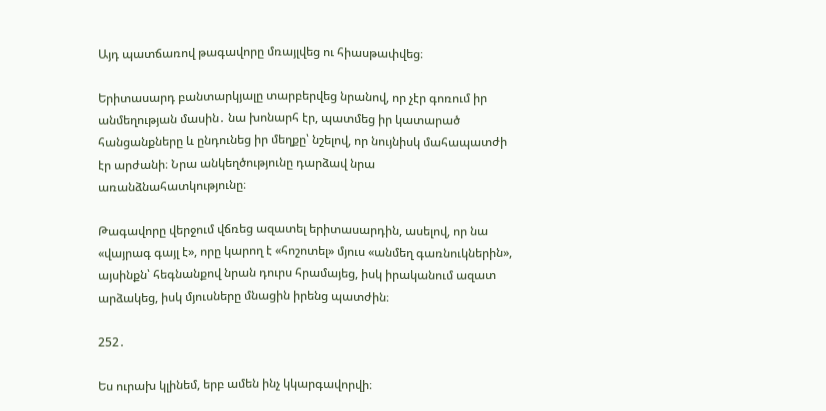Այդ պատճառով թագավորը մռայլվեց ու հիասթափվեց։

Երիտասարդ բանտարկյալը տարբերվեց նրանով, որ չէր գոռում իր անմեղության մասին․ նա խոնարհ էր, պատմեց իր կատարած հանցանքները և ընդունեց իր մեղքը՝ նշելով, որ նույնիսկ մահապատժի էր արժանի։ Նրա անկեղծությունը դարձավ նրա առանձնահատկությունը։

Թագավորը վերջում վճռեց ազատել երիտասարդին, ասելով, որ նա «վայրագ գայլ է», որը կարող է «հոշոտել» մյուս «անմեղ գառնուկներին», այսինքն՝ հեգնանքով նրան դուրս հրամայեց, իսկ իրականում ազատ արձակեց, իսկ մյուսները մնացին իրենց պատժին։

252․

Ես ուրախ կլինեմ, երբ ամեն ինչ կկարգավորվի։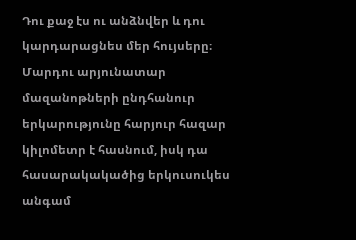Դու քաջ էս ու անձնվեր և դու կարդարացնես մեր հույսերը։
Մարդու արյունատար մազանոթների ընդհանուր երկարությունը հարյուր հազար կիլոմետր է հասնում, իսկ դա հասարակակածից երկուսուկես անգամ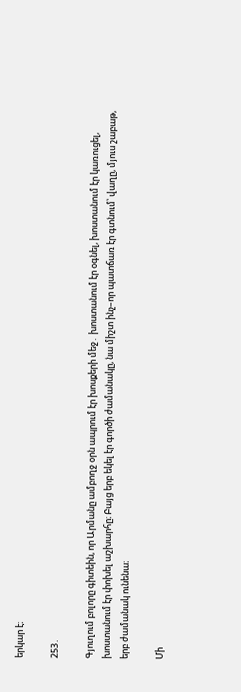երկար է։

253․

Գյուղում բոլորը գիտեին, որ Արմանը ամբողջ օրն ապրում էր խոսքերի մեջ․ խոստանում էր օգնել, խոստանում էր կառուցել, խոստանում էր փոխել աշխարհը։ Բայց երբ եկել էր գործի ժամանակը, նա միշտ ինչ–որ պատճառ էր գտնում՝ վաղը, մյուս շաբաթ, երբ ժամանակ ունենա։

Մի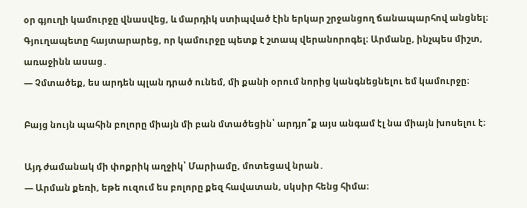օր գյուղի կամուրջը վնասվեց, և մարդիկ ստիպված էին երկար շրջանցող ճանապարհով անցնել։ Գյուղապետը հայտարարեց, որ կամուրջը պետք է շտապ վերանորոգել։ Արմանը, ինչպես միշտ, առաջինն ասաց․
— Չմտածեք, ես արդեն պլան դրած ունեմ, մի քանի օրում նորից կանգնեցնելու եմ կամուրջը։

Բայց նույն պահին բոլորը միայն մի բան մտածեցին՝ արդյո՞ք այս անգամ էլ նա միայն խոսելու է։

Այդ ժամանակ մի փոքրիկ աղջիկ՝ Մարիամը, մոտեցավ նրան․
— Արման քեռի, եթե ուզում ես բոլորը քեզ հավատան, սկսիր հենց հիմա։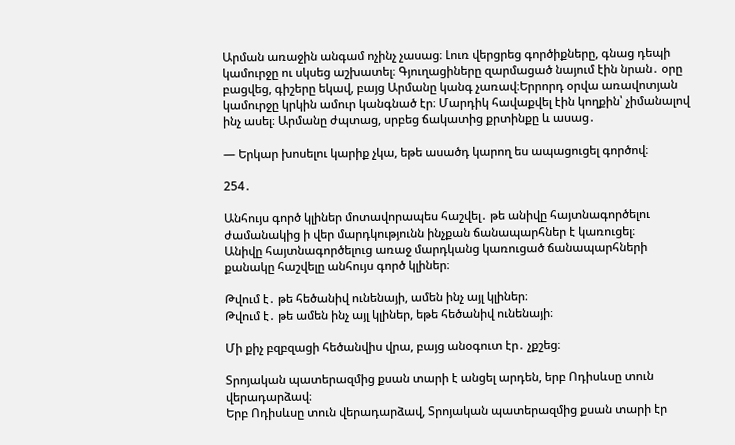Արման առաջին անգամ ոչինչ չասաց։ Լուռ վերցրեց գործիքները, գնաց դեպի կամուրջը ու սկսեց աշխատել։ Գյուղացիները զարմացած նայում էին նրան․ օրը բացվեց, գիշերը եկավ, բայց Արմանը կանգ չառավ։Երրորդ օրվա առավոտյան կամուրջը կրկին ամուր կանգնած էր։ Մարդիկ հավաքվել էին կողքին՝ չիմանալով ինչ ասել։ Արմանը ժպտաց, սրբեց ճակատից քրտինքը և ասաց․

— Երկար խոսելու կարիք չկա, եթե ասածդ կարող ես ապացուցել գործով։

254․

Անհույս գործ կլիներ մոտավորապես հաշվել․ թե անիվը հայտնագործելու ժամանակից ի վեր մարդկությունն ինչքան ճանապարհներ է կառուցել։
Անիվը հայտնագործելուց առաջ մարդկանց կառուցած ճանապարհների քանակը հաշվելը անհույս գործ կլիներ։

Թվում է․ թե հեծանիվ ունենայի, ամեն ինչ այլ կլիներ։
Թվում է․ թե ամեն ինչ այլ կլիներ, եթե հեծանիվ ունենայի։

Մի քիչ բզբզացի հեծանվիս վրա, բայց անօգուտ էր․ չքշեց։

Տրոյական պատերազմից քսան տարի է անցել արդեն, երբ Ոդիսևսը տուն վերադարձավ։
Երբ Ոդիսևսը տուն վերադարձավ, Տրոյական պատերազմից քսան տարի էր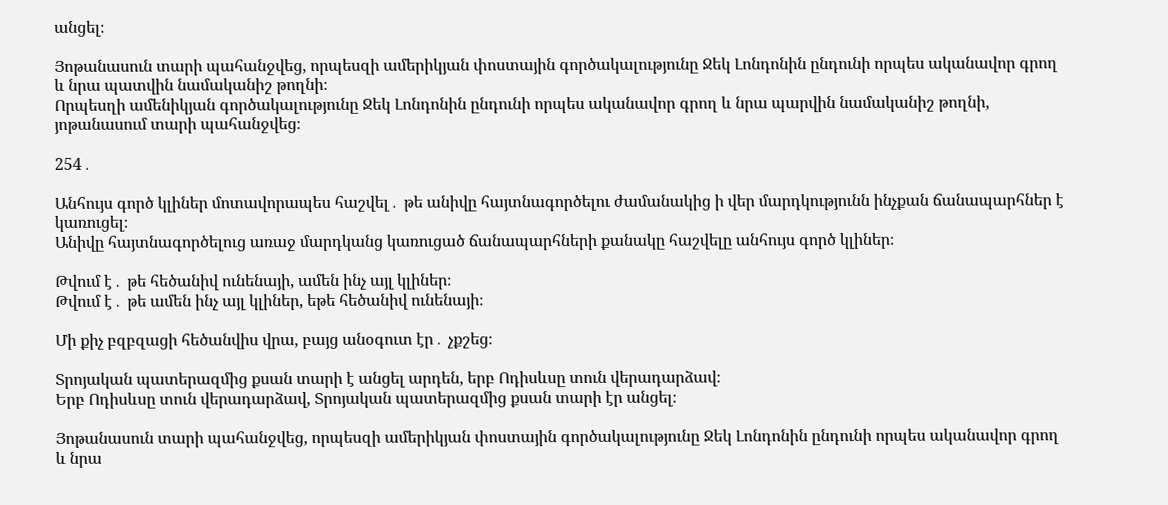անցել։

Յոթանասուն տարի պահանջվեց, որպեսզի ամերիկյան փոստային գործակալությունը Ջեկ Լոնդոնին ընդունի որպես ականավոր գրող և նրա պատվին նամականիշ թողնի։
Որպեսղի ամենիկյան գործակալությունը Ջեկ Լոնդոնին ընդունի որպես ականավոր գրող և նրա պարվին նամականիշ թողնի, յոթանասում տարի պահանջվեց։

254․

Անհույս գործ կլիներ մոտավորապես հաշվել․ թե անիվը հայտնագործելու ժամանակից ի վեր մարդկությունն ինչքան ճանապարհներ է կառուցել։
Անիվը հայտնագործելուց առաջ մարդկանց կառուցած ճանապարհների քանակը հաշվելը անհույս գործ կլիներ։

Թվում է․ թե հեծանիվ ունենայի, ամեն ինչ այլ կլիներ։
Թվում է․ թե ամեն ինչ այլ կլիներ, եթե հեծանիվ ունենայի։

Մի քիչ բզբզացի հեծանվիս վրա, բայց անօգուտ էր․ չքշեց։

Տրոյական պատերազմից քսան տարի է անցել արդեն, երբ Ոդիսևսը տուն վերադարձավ։
Երբ Ոդիսևսը տուն վերադարձավ, Տրոյական պատերազմից քսան տարի էր անցել։

Յոթանասուն տարի պահանջվեց, որպեսզի ամերիկյան փոստային գործակալությունը Ջեկ Լոնդոնին ընդունի որպես ականավոր գրող և նրա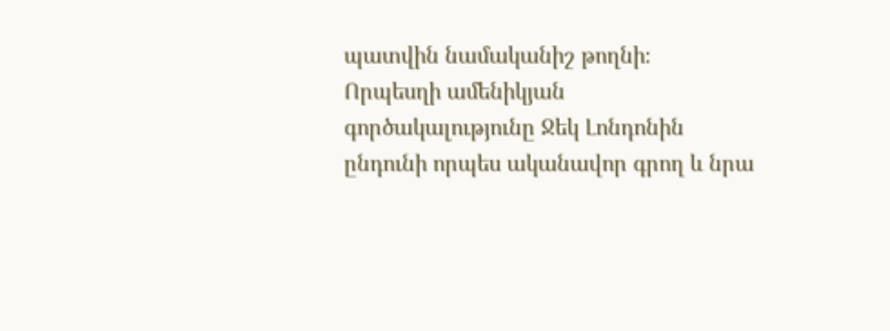պատվին նամականիշ թողնի։
Որպեսղի ամենիկյան գործակալությունը Ջեկ Լոնդոնին ընդունի որպես ականավոր գրող և նրա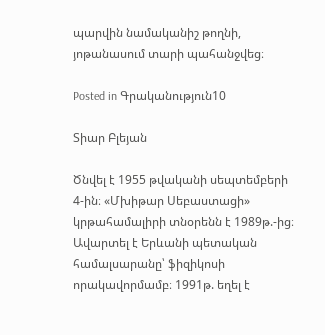պարվին նամականիշ թողնի, յոթանասում տարի պահանջվեց։

Posted in Գրականություն10

Տիար Բլեյան

Ծնվել է 1955 թվականի սեպտեմբերի 4-ին։ «Մխիթար Սեբաստացի» կրթահամալիրի տնօրենն է 1989թ.-ից։
Ավարտել է Երևանի պետական համալսարանը՝ ֆիզիկոսի որակավորմամբ։ 1991թ. եղել է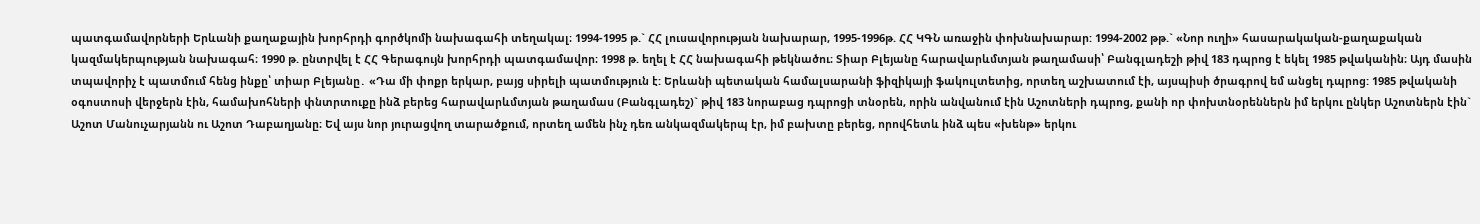պատգամավորների Երևանի քաղաքային խորհրդի գործկոմի նախագահի տեղակալ։ 1994-1995 թ.` ՀՀ լուսավորության նախարար, 1995-1996թ. ՀՀ ԿԳՆ առաջին փոխնախարար: 1994-2002 թթ.` «Նոր ուղի» հասարակական-քաղաքական կազմակերպության նախագահ։ 1990 թ. ընտրվել է ՀՀ Գերագույն խորհրդի պատգամավոր։ 1998 թ. եղել է ՀՀ նախագահի թեկնածու։ Տիար Բլեյանը հարավարևմտյան թաղամասի՝ Բանգլադեշի թիվ 183 դպրոց է եկել 1985 թվականին։ Այդ մասին տպավորիչ է պատմում հենց ինքը՝ տիար Բլեյանը․ «Դա մի փոքր երկար, բայց սիրելի պատմություն է: Երևանի պետական համալսարանի ֆիզիկայի ֆակուլտետից, որտեղ աշխատում էի, այսպիսի ծրագրով եմ անցել դպրոց: 1985 թվականի օգոստոսի վերջերն էին, համախոհների փնտրտուքը ինձ բերեց հարավարևմտյան թաղամաս (Բանգլադեշ)` թիվ 183 նորաբաց դպրոցի տնօրեն, որին անվանում էին Աշոտների դպրոց, քանի որ փոխտնօրեններն իմ երկու ընկեր Աշոտներն էին` Աշոտ Մանուչարյանն ու Աշոտ Դաբաղյանը։ Եվ այս նոր յուրացվող տարածքում, որտեղ ամեն ինչ դեռ անկազմակերպ էր, իմ բախտը բերեց, որովհետև ինձ պես «խենթ» երկու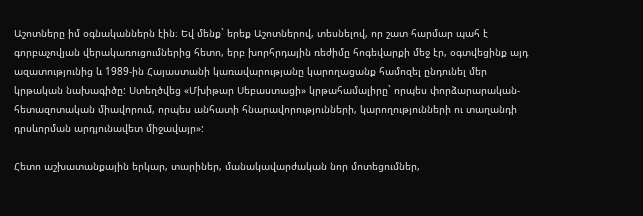Աշոտները իմ օգնականներն էին։ Եվ մենք` երեք Աշոտներով, տեսնելով, որ շատ հարմար պահ է գորբաչովյան վերակառուցումներից հետո, երբ խորհրդային ռեժիմը հոգեվարքի մեջ էր, օգտվեցինք այդ ազատությունից և 1989-ին Հայաստանի կառավարությանը կարողացանք համոզել ընդունել մեր կրթական նախագիծը: Ստեղծվեց «Մխիթար Սեբաստացի» կրթահամալիրը` որպես փորձարարական-հետազոտական միավորում, որպես անհատի հնարավորությունների, կարողությունների ու տաղանդի դրսևորման արդյունավետ միջավայր»:

Հետո աշխատանքային երկար, տարիներ, մանակավարժական նոր մոտեցումներ,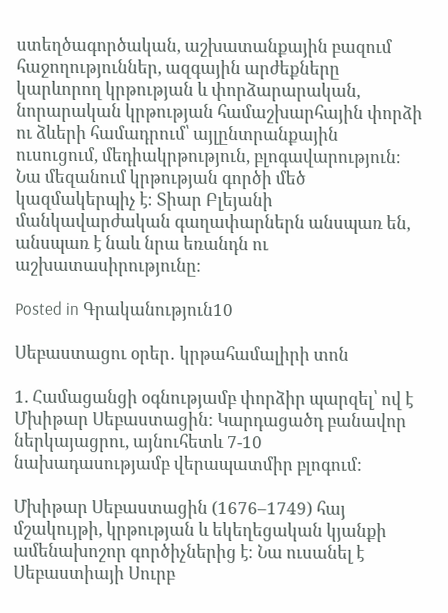ստեղծագործական, աշխատանքային բազում հաջողություններ, ազգային արժեքները կարևորող կրթության և փորձարարական, նորարական կրթության համաշխարհային փորձի ու ձևերի համադրում՝ այլընտրանքային ուսուցում, մեդիակրթություն, բլոգավարություն։ Նա մեզանում կրթության գործի մեծ կազմակերպիչ է։ Տիար Բլեյանի մանկավարժական գաղափարներն անսպառ են, անսպառ է նաև նրա եռանդն ու աշխատասիրությունը։

Posted in Գրականություն10

Սեբաստացու օրեր․ կրթահամալիրի տոն

1. Համացանցի օգնությամբ փորձիր պարզել՝ ով է Մխիթար Սեբաստացին: Կարդացածդ բանավոր ներկայացրու, այնուհետև 7-10 նախադասությամբ վերապատմիր բլոգում:

Մխիթար Սեբաստացին (1676–1749) հայ մշակույթի, կրթության և եկեղեցական կյանքի ամենախոշոր գործիչներից է։ Նա ուսանել է Սեբաստիայի Սուրբ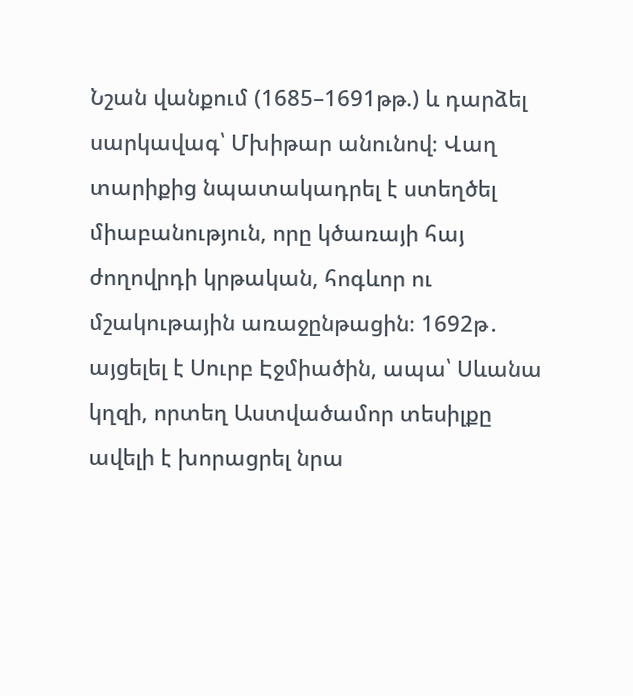Նշան վանքում (1685–1691թթ.) և դարձել սարկավագ՝ Մխիթար անունով։ Վաղ տարիքից նպատակադրել է ստեղծել միաբանություն, որը կծառայի հայ ժողովրդի կրթական, հոգևոր ու մշակութային առաջընթացին։ 1692թ․ այցելել է Սուրբ Էջմիածին, ապա՝ Սևանա կղզի, որտեղ Աստվածամոր տեսիլքը ավելի է խորացրել նրա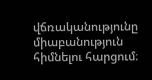վճռականությունը միաբանություն հիմնելու հարցում։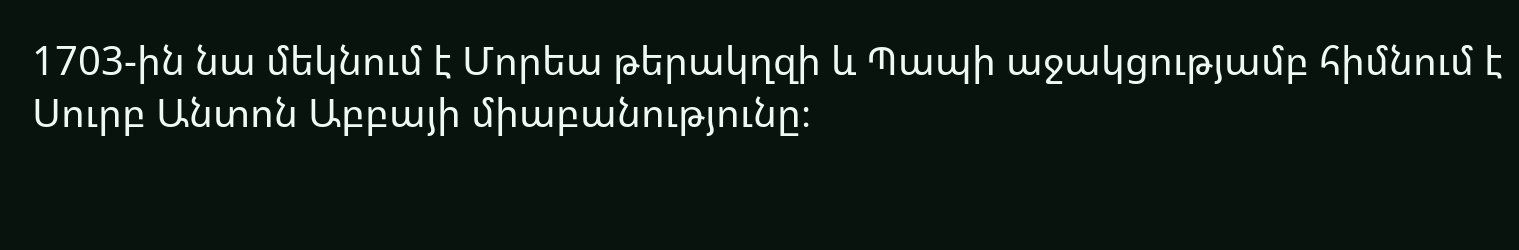1703-ին նա մեկնում է Մորեա թերակղզի և Պապի աջակցությամբ հիմնում է Սուրբ Անտոն Աբբայի միաբանությունը։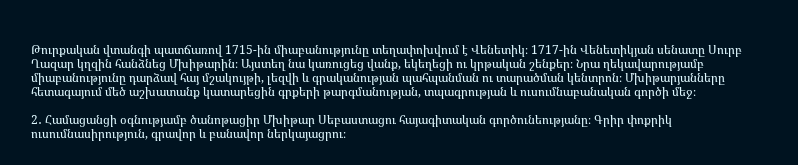Թուրքական վտանգի պատճառով 1715-ին միաբանությունը տեղափոխվում է Վենետիկ։ 1717-ին Վենետիկյան սենատը Սուրբ Ղազար կղզին հանձնեց Մխիթարին։ Այստեղ նա կառուցեց վանք, եկեղեցի ու կրթական շենքեր։ Նրա ղեկավարությամբ միաբանությունը դարձավ հայ մշակույթի, լեզվի և գրականության պահպանման ու տարածման կենտրոն։ Մխիթարյանները հետագայում մեծ աշխատանք կատարեցին գրքերի թարգմանության, տպագրության և ուսումնաբանական գործի մեջ։

2․ Համացանցի օգնությամբ ծանոթացիր Մխիթար Սեբաստացու հայագիտական գործունեությանը։ Գրիր փոքրիկ ուսումնասիրություն, գրավոր և բանավոր ներկայացրու։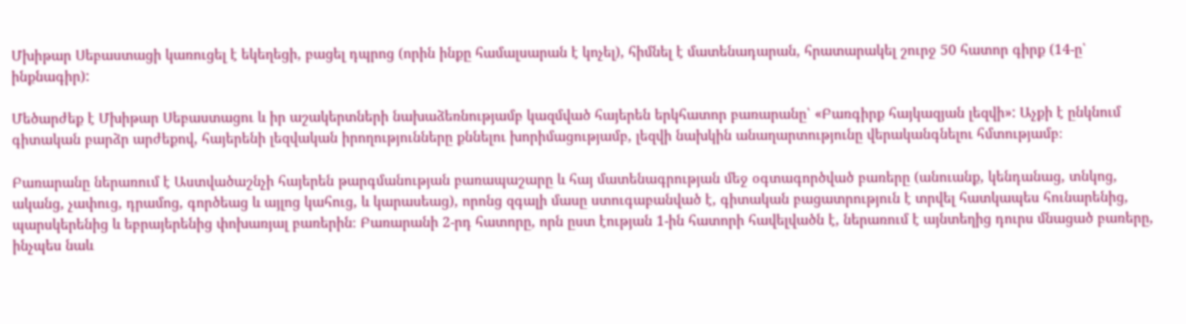Մխիթար Սեբաստացի կառուցել է եկեղեցի, բացել դպրոց (որին ինքը համալսարան է կոչել), հիմնել է մատենադարան, հրատարակել շուրջ 50 հատոր գիրք (14-ը՝ ինքնագիր):

Մեծարժեք է Մխիթար Սեբաստացու և իր աշակերտների նախաձեռնությամբ կազմված հայերեն երկհատոր բառարանը՝ «Բառգիրք հայկազյան լեզվի»: Աչքի է ընկնում գիտական բարձր արժեքով, հայերենի լեզվական իրողությունները քննելու խորիմացությամբ, լեզվի նախկին անաղարտությունը վերականգնելու հմտությամբ։

Բառարանը ներառում է Աստվածաշնչի հայերեն թարգմանության բառապաշարը և հայ մատենագրության մեջ օգտագործված բառերը (անուանք, կենդանաց, տնկոց, ականց, չափուց, դրամոց, գործեաց և այլոց կահուց, և կարասեաց), որոնց զգալի մասը ստուգաբանված է, գիտական բացատրություն է տրվել հատկապես հունարենից, պարսկերենից և եբրայերենից փոխառյալ բառերին։ Բառարանի 2-րդ հատորը, որն ըստ էության 1-ին հատորի հավելվածն է, ներառում է այնտեղից դուրս մնացած բառերը, ինչպես նաև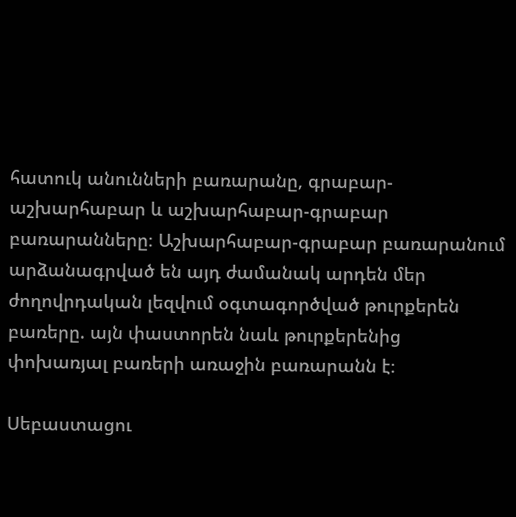հատուկ անունների բառարանը, գրաբար-աշխարհաբար և աշխարհաբար-գրաբար բառարանները։ Աշխարհաբար-գրաբար բառարանում արձանագրված են այդ ժամանակ արդեն մեր ժողովրդական լեզվում օգտագործված թուրքերեն բառերը. այն փաստորեն նաև թուրքերենից փոխառյալ բառերի առաջին բառարանն է։

Սեբաստացու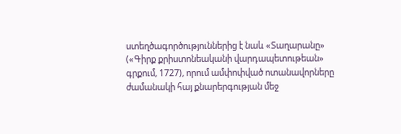ստեղծագործություններից է նաև «Տաղարանը» («Գիրք քրիստոնեականի վարդապետութեան» գրքում, 1727), որում ամփոփված ոտանավորները ժամանակի հայ քնարերգության մեջ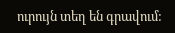ուրույն տեղ են գրավում: